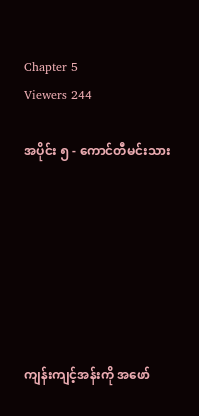Chapter 5
Viewers 244

အပိုင်း ၅ - ကောင်တီမင်းသား







ကျန်းကျင့်အန်းကို အဖော်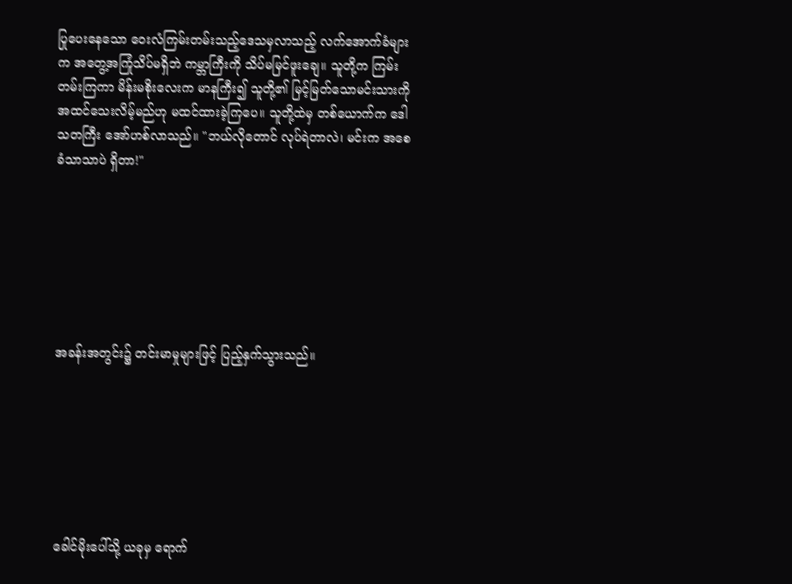ပြုပေးနေသော ဝေးလံကြမ်းတမ်းသည့်ဒေသမှလာသည့် လက်အောက်ခံများက အတွေ့အကြုံသိပ်မရှိဘဲ ကမ္ဘာကြီးကို သိပ်မမြင်ဖူးချေ။ သူတို့က ကြမ်းတမ်းကြကာ မိန်းမစိုးလေးက မာနကြီး၍ သူတို့၏ မြင့်မြတ်သောမင်းသားကို အထင်သေးလိမ့်မည်ဟု မထင်ထားခဲ့ကြပေ။ သူတို့ထဲမှ တစ်ယောက်က ဒေါသတကြီး အော်ဟစ်လာသည်။ "ဘယ်လိုတောင် လုပ်ရဲတာလဲ၊ မင်းက အစေခံသာသာပဲ ရှိတာ!"







အခန်းအတွင်း၌ တင်းမာမှုများဖြင့် ပြည့်နှက်သွားသည်။







ခေါင်မိုး‌ပေါ်သို့ ယခုမှ ရောက်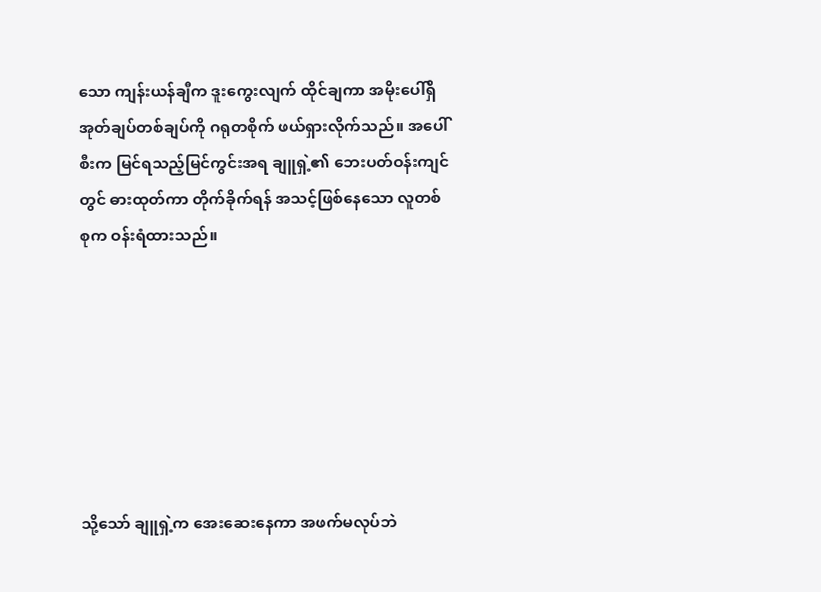သော ကျန်းယန်ချီက ဒူးကွေးလျက် ထိုင်ချကာ အမိုးပေါ်ရှိ အုတ်ချပ်တစ်ချပ်ကို ဂရုတစိုက် ဖယ်ရှားလိုက်သည်။ အပေါ်စီးက မြင်ရသည့်မြင်ကွင်းအရ ချူရှဲ့၏ ဘေးပတ်ဝန်းကျင်တွင် ဓားထုတ်ကာ တိုက်ခိုက်ရန် အသင့်ဖြစ်နေသော လူတစ်စုက ဝန်းရံထားသည်။







သို့သော် ချူရှဲ့က အေးဆေးနေကာ အဖက်မလုပ်ဘဲ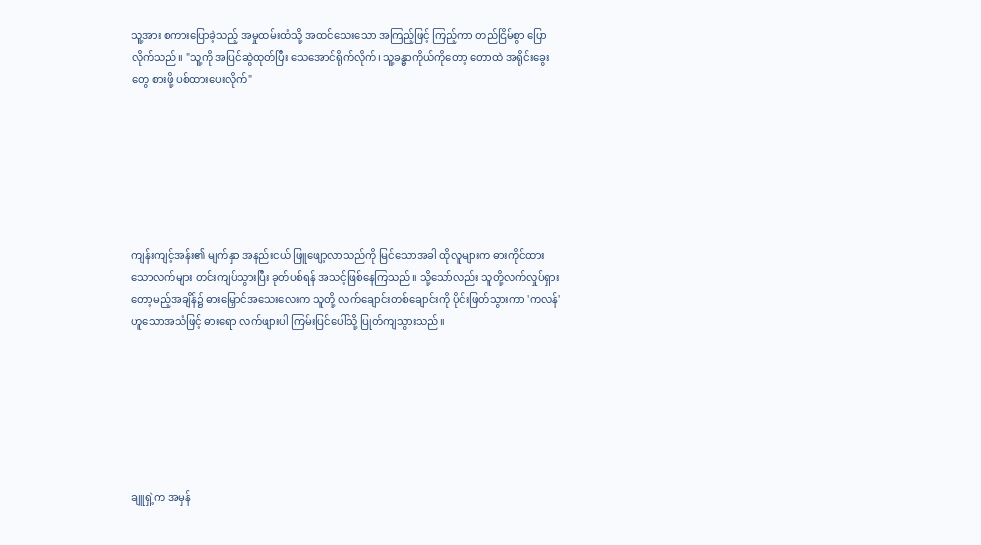သူ့အား စကားပြောခဲ့သည့် အမှုထမ်းထံသို့ အထင်သေးသော အကြည့်ဖြင့် ကြည့်ကာ တည်ငြိမ်စွာ ပြောလိုက်သည်။ "သူ့ကို အပြင်ဆွဲထုတ်ပြီး သေအောင်ရိုက်လိုက်၊ သူ့ခန္ဓာကိုယ်ကိုတော့ တောထဲ အရိုင်းခွေးတွေ စားဖို့ ပစ်ထားပေးလိုက်"







ကျန်းကျင့်အန်း၏ မျက်နှာ အနည်းငယ် ဖြူဖျော့လာသည်ကို မြင်သောအခါ ထိုလူများက ဓားကိုင်ထားသောလက်များ တင်းကျပ်သွားပြီး ခုတ်ပစ်ရန် အသင့်ဖြစ်နေကြသည်။ သို့သော်လည်း သူတို့လက်လှုပ်ရှားတော့မည့်အချိန်၌ ဓားမြှောင်အသေးလေးက သူတို့ လက်ချောင်းတစ်ချောင်းကို ပိုင်းဖြတ်သွားကာ 'ကလန်' ဟူသောအသံဖြင့် ဓားရော လက်ဖျားပါ ကြမ်းပြင်ပေါ်သို့ ပြုတ်ကျသွားသည်။







ချူရှဲ့က အမှန်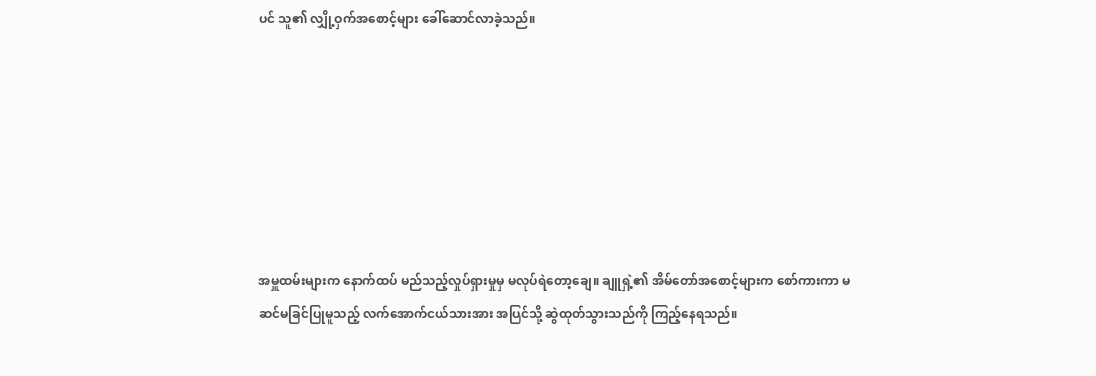ပင် သူ၏ လျှို့ဝှက်အစောင့်များ ခေါ်ဆောင်လာခဲ့သည်။







အမှူထမ်းများက နောက်ထပ် မည်သည့်လှုပ်ရှားမှုမှ မလုပ်ရဲတော့ချေ။ ချူရှဲ့၏ အိမ်တော်အစောင့်များက စော်ကားကာ မဆင်မခြင်ပြုမူသည့် လက်အောက်ငယ်သားအား အပြင်သို့ ဆွဲထုတ်သွားသည်ကို ကြည့်နေရသည်။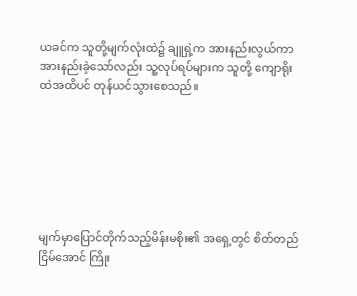ယခင်က သူတို့မျက်လုံးထဲ၌ ချူရှဲ့က အားနည်းလွယ်ကာ အားနည်းခဲ့သော်လည်း သူ့လုပ်ရပ်များက သူတို့ ကျောရိုးထဲအထိပင် တုန်ယင်သွားစေသည်။







မျက်မှာပြောင်တိုက်သည့်မိန်းမစိုး၏ အရှေ့တွင် စိတ်တည်ငြိမ်အောင် ကြိုး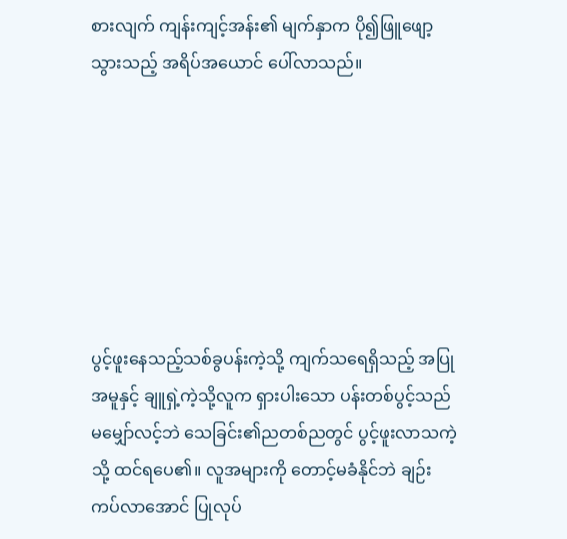စားလျက် ကျန်းကျင့်အန်း၏ မျက်နှာက ပို၍ဖြူဖျော့သွားသည့် အရိပ်အယောင် ပေါ်လာသည်။







ပွင့်ဖူးနေသည့်သစ်ခွပန်းကဲ့သို့ ကျက်သရေရှိသည့် အပြုအမူနှင့် ချူရှဲ့ကဲ့သို့လူက ရှားပါးသော ပန်းတစ်ပွင့်သည် မမျှော်လင့်ဘဲ သေခြင်း၏ညတစ်ညတွင် ပွင့်ဖူးလာသကဲ့သို့ ထင်ရပေ၏။ လူအများကို တောင့်မခံနိုင်ဘဲ ချဉ်းကပ်လာအောင် ပြုလုပ်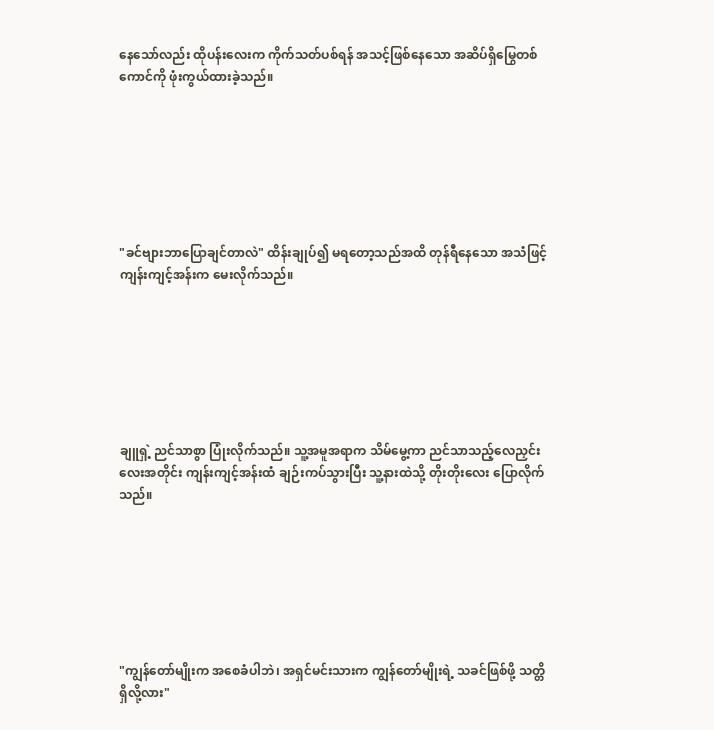နေသော်လည်း ထိုပန်းလေးက ကိုက်သတ်ပစ်ရန် အသင့်ဖြစ်နေသော အဆိပ်ရှိမြွေတစ်ကောင်ကို ဖုံးကွယ်ထားခဲ့သည်။







"ခင်ဗျားဘာပြောချင်တာလဲ" ထိန်းချုပ်၍ မရတော့သည်အထိ တုန်ရီနေသော အသံဖြင့် ကျန်းကျင့်အန်းက မေးလိုက်သည်။







ချူရှဲ့ ညင်သာစွာ ပြုံးလိုက်သည်။ သူ့အမူအရာက သိမ်မွေ့ကာ ညင်သာသည့်လေညှင်းလေးအတိုင်း ကျန်းကျင့်အန်းထံ ချဉ်းကပ်သွားပြီး သူ့နားထဲသို့ တိုးတိုးလေး ပြောလိုက်သည်။







"ကျွန်တော်မျိုးက အစေခံပါဘဲ၊ အရှင်မင်းသားက ကျွန်တော်မျိုးရဲ့ သခင်ဖြစ်‌ဖို့ သတ္တိရှိလို့လား"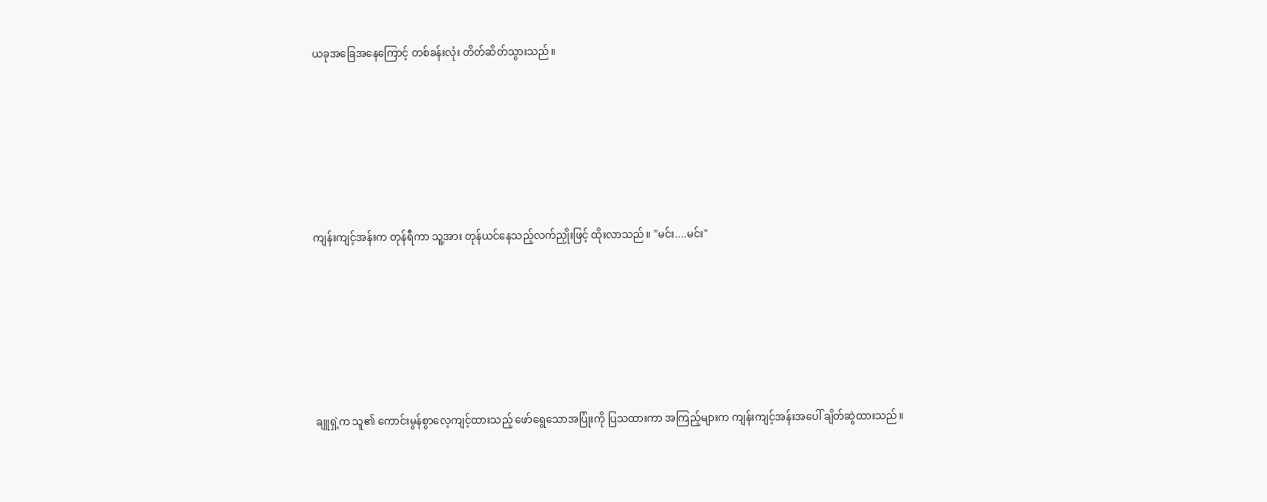ယခုအခြေအနေကြောင့် တစ်ခန်းလုံး တိတ်ဆိတ်သွားသည်။







ကျန်းကျင့်အန်းက တုန်ရီကာ သူ့အား တုန်ယင်နေသည့်လက်ညှိုးဖြင့် ထိုးလာသည်။ "မင်း....မင်း"







ချူရှဲ့က သူ၏ ကောင်းမွန်စွာလေ့ကျင့်ထားသည့် ဖော်ရွေသောအပြုံးကို ပြသထားကာ အကြည့်များက ကျန်းကျင့်အန်းအပေါ် ချိတ်ဆွဲထားသည်။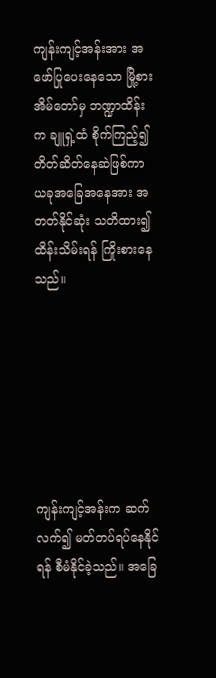ကျန်းကျင့်အန်းအား အဖော်ပြုပေးနေသော မြို့စားအိမ်တော်မှ ဘဏ္ဍာထိန်းက ချူရှဲ့ထံ စိုက်ကြည့်၍ တိတ်ဆိတ်နေဆဲဖြစ်ကာ ယခုအခြေအနေအား အတတ်နိုင်ဆုံး သတိထား၍ ထိန်းသိမ်းရန် ကြိုးစားနေသည်။







ကျန်းကျင့်အန်းက ဆက်လက်၍ မတ်တပ်ရပ်နေနိုင်ရန် စီမံနိုင်ခဲ့သည်။ အခြေ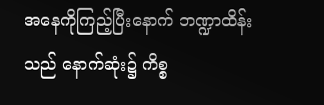အနေကိုကြည့်ပြီးနောက် ဘဏ္ဍာထိန်းသည် နောက်ဆုံး၌ ကိစ္စ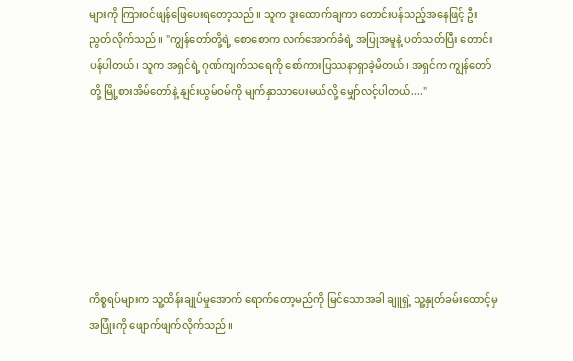များကို ကြားဝင်ဖျန်ဖြေပေးရတော့သည်။ သူက ဒူးထောက်ချကာ တောင်းပန်သည့်အနေဖြင့် ဦးညွတ်လိုက်သည်။ "ကျွန်တော်တို့ရဲ့ စောစောက လက်အောက်ခံရဲ့ အပြုအမူနဲ့ ပတ်သတ်ပြီး တောင်းပန်ပါတယ်၊ သူက အရှင်ရဲ့ ဂုဏ်ကျက်သရေကို စော်ကားပြဿနာရှာခဲ့မိတယ်၊ အရှင်က ကျွန်တော်တို့ မြို့စားအိမ်တော်နဲ့ နျင်းယွမ်ဝမ်ကို မျက်နှာသာပေးမယ်လို့ မျှော်လင့်ပါတယ်...."







ကိစ္စရပ်များက သူ့ထိန်းချုပ်မှုအောက် ရောက်တော့မည်ကို မြင်သောအခါ ချူရှဲ့ သူ့နှုတ်ခမ်းထောင့်မှ အပြုံးကို ဖျောက်ဖျက်လိုက်သည်။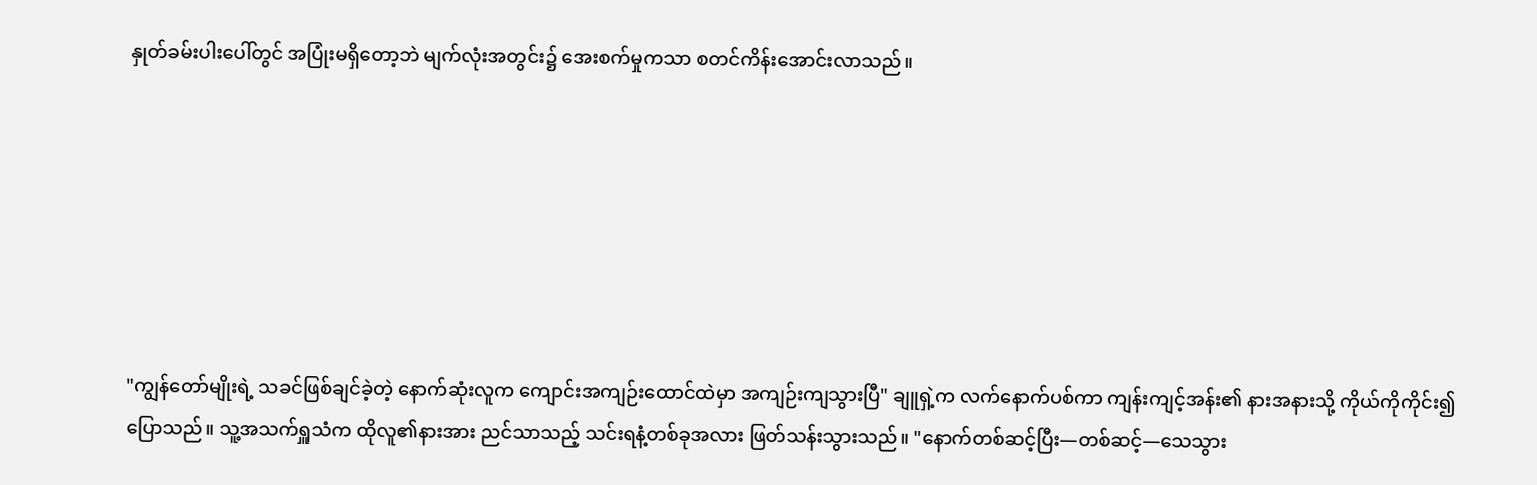နှုတ်ခမ်းပါးပေါ်တွင် အပြုံးမရှိတော့ဘဲ မျက်လုံးအတွင်း၌ အေးစက်မှုကသာ စတင်ကိန်းအောင်းလာသည်။







"ကျွန်တော်မျိုးရဲ့ သခင်ဖြစ်ချင်ခဲ့တဲ့ နောက်ဆုံးလူက ကျောင်းအကျဉ်းထောင်ထဲမှာ အကျဉ်းကျသွားပြီ" ချူရှဲ့က လက်နောက်ပစ်ကာ ကျန်းကျင့်အန်း၏ နားအနားသို့ ကိုယ်ကိုကိုင်း၍ ပြောသည်။ သူ့အသက်ရှူသံက ထိုလူ၏နားအား ညင်သာသည့် သင်းရနံ့တစ်ခုအလား ဖြတ်သန်းသွားသည်။ "နောက်တစ်ဆင့်ပြီး—တစ်ဆင့်—သေသွား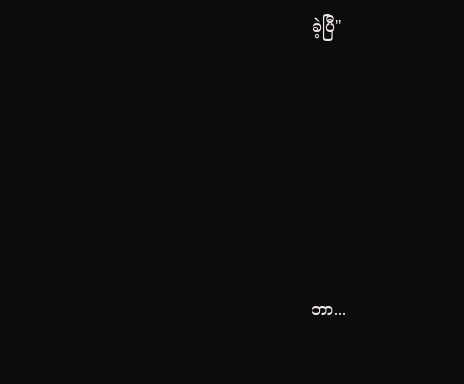ခဲ့ပြီ"







ဘာ...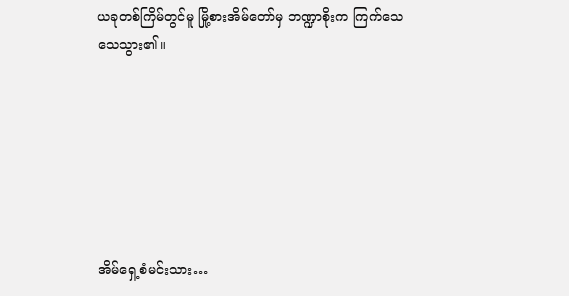ယခုတစ်ကြိမ်တွင်မူ မြို့စားအိမ်တော်မှ ဘဏ္ဍာစိုးက ကြက်သေသေသွား၏။







အိမ်ရှေ့စံမင်းသား…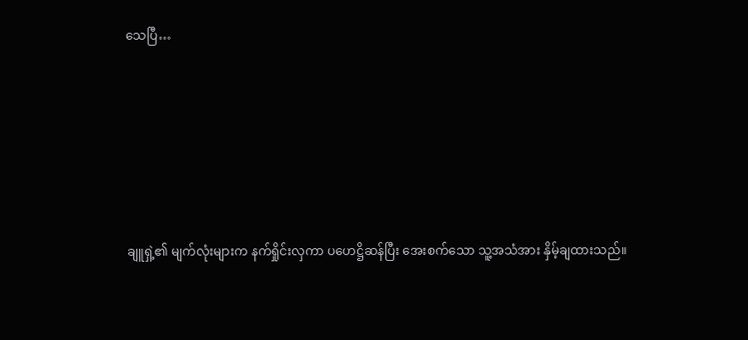သေပြီ…







ချူရှဲ့၏ မျက်လုံးများက နက်ရှိုင်းလှကာ ပဟေဋ္ဌိဆန်ပြီး အေးစက်သော သူ့အသံအား နှိမ့်ချထားသည်။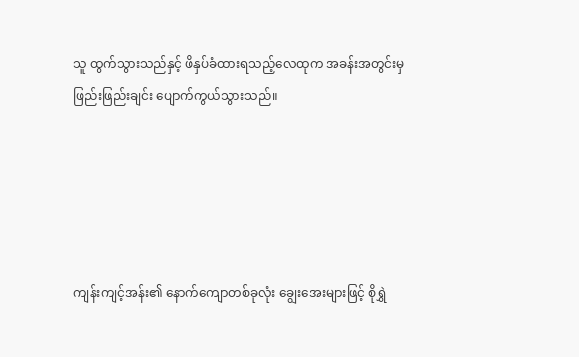သူ ထွက်သွားသည်နှင့် ဖိနှပ်ခံထားရသည့်လေထုက အခန်းအတွင်းမှ ဖြည်းဖြည်းချင်း ပျောက်ကွယ်သွားသည်။





ကျန်းကျင့်အန်း၏ နောက်ကျောတစ်ခုလုံး ချွေးအေးများဖြင့် စိုရွှဲ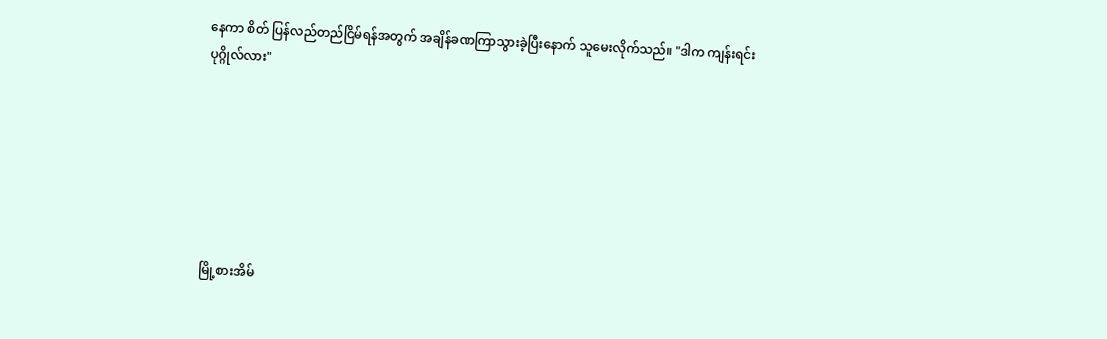နေကာ စိတ် ပြန်လည်တည်ငြိမ်ရန်အတွက် အချိန်ခဏကြာသွားခဲ့ပြီးနောက် သူမေးလိုက်သည်။ "ဒါက ကျန်းရင်းပုဂ္ဂိုလ်လား"







မြို့စားအိမ်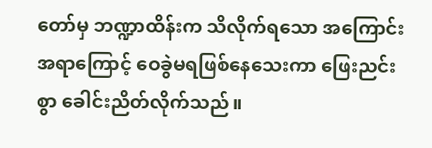တော်မှ ဘဏ္ဍာထိန်းက သိလိုက်ရသော အကြောင်းအရာကြောင့် ဝေခွဲမရ‌ဖြစ်နေသေးကာ ဖြေးညင်းစွာ ခေါင်းညိတ်လိုက်သည်။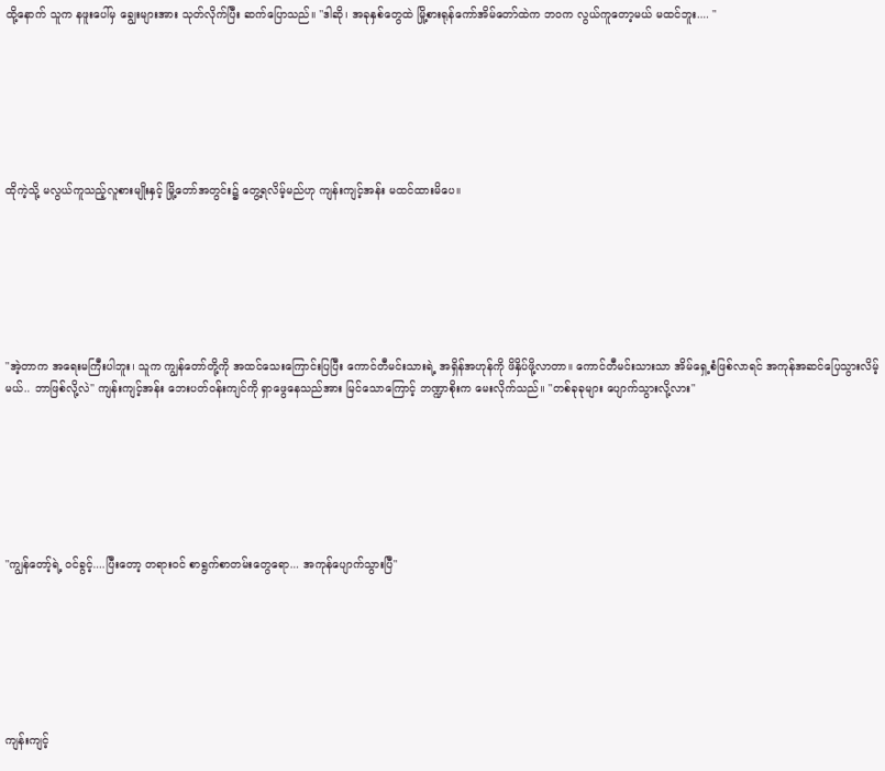ထို့နောက် သူက နဖူးပေါ်မှ ချွေးများအား သုတ်လိုက်ပြီး ဆက်ပြောသည်။ "ဒါဆို၊ အခုနှစ်တွေထဲ မြို့စားရုန်ကော်အိမ်တော်ထဲက ဘဝက လွယ်ကူတော့မယ် မထင်ဘူး.... "







ထိုကဲ့သို့ မလွယ်ကူသည့်လူစားမျိုးနှင့် မြို့တော်အတွင်း၌ တွေ့ရလိမ့်မည်ဟု ကျန်းကျင့်အန်း မထင်ထားမိပေ။







"အဲ့တာက အရေးမကြီးပါဘူး၊ သူက ကျွန်တော်တို့ကို အထင်သေးကြောင်းပြပြီး ကောင်တီမင်းသားရဲ့ အရှိန်အဟုန်ကို ဖိနှိပ်ဖို့လာတာ။ ကောင်တီမင်းသားသာ အိမ်ရှေ့စံဖြစ်လာရင် အကုန်အဆင်ပြေသွားလိမ့်မယ်.. ဘာဖြစ်လို့လဲ" ကျန်းကျင့်အန်း ဘေးပတ်ဝန်းကျင်ကို ရှာဖွေနေသည်အား မြင်သောကြောင့် ဘဏ္ဍာစိုးက မေးလိုက်သည်။ "တစ်ခုခုများ ပျောက်သွားလို့လား"







"ကျွန်တော့်ရဲ့ ဝင်ခွင့်....ပြီးတော့ တရားဝင် စာရွက်စာတမ်းတွေရော... အကုန်ပျောက်သွားပြီ"







ကျန်းကျင့်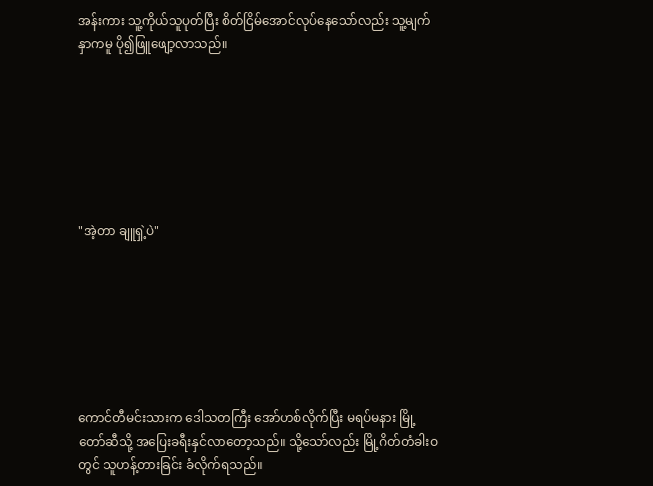အန်းကား သူ့ကိုယ်သူပုတ်ပြီး စိတ်ငြိမ်အောင်လုပ်နေသော်လည်း သူ့မျက်နှာကမူ ပို၍ဖြူဖျော့လာသည်။







"အဲ့တာ ချူရှဲ့ပဲ"







ကောင်တီမင်းသားက ဒေါသတကြီး အော်ဟစ်လိုက်ပြီး မရပ်မနား မြို့တော်ဆီသို့ အပြေးခရီးနှင်လာတော့သည်။ သို့သော်လည်း မြို့ဂိတ်တံခါးဝတွင် သူဟန့်တားခြင်း ခံလိုက်ရသည်။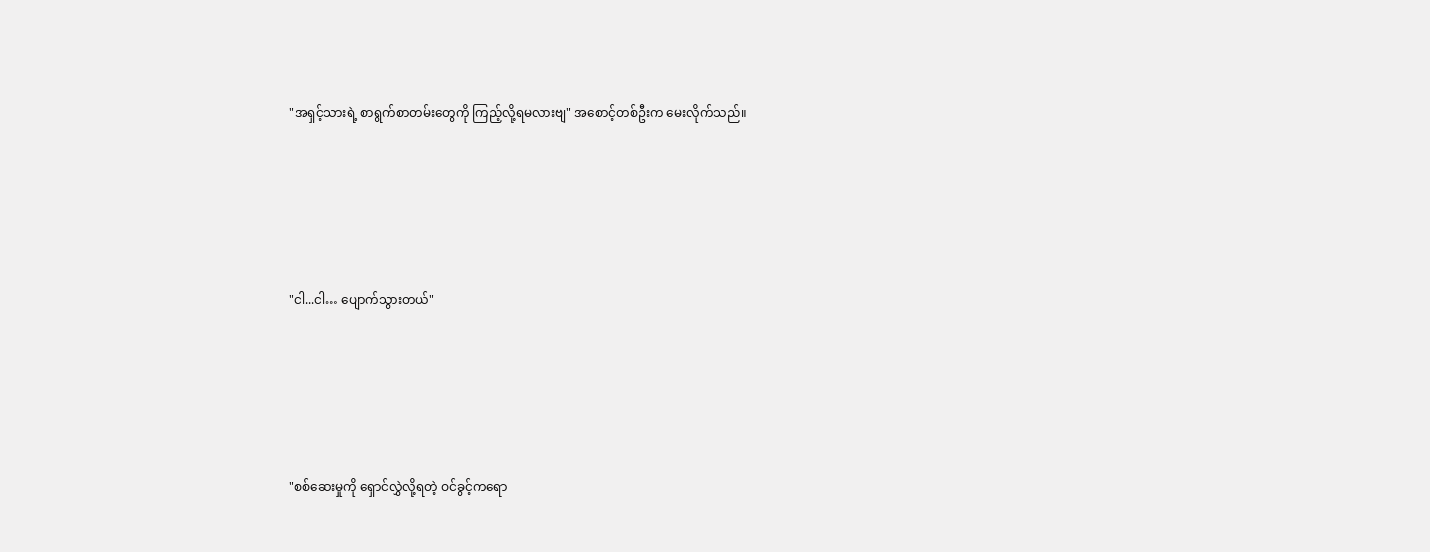"အရှင့်သားရဲ့ စာရွက်စာတမ်းတွေကို ကြည့်လို့ရမလားဗျ" အစောင့်တစ်ဦးက မေးလိုက်သည်။







"ငါ...ငါ… ပျောက်သွားတယ်"







"စစ်ဆေးမှုကို ရှောင်လွှဲလို့ရတဲ့ ဝင်ခွင့်ကရော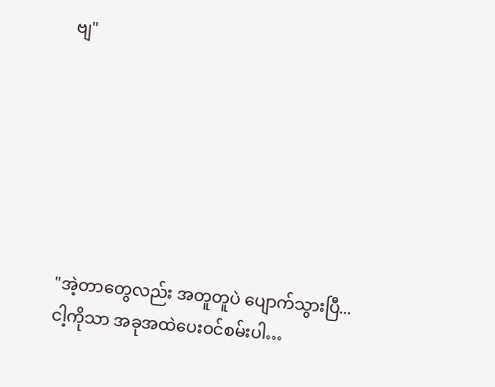ဗျ"







"အဲ့တာတွေလည်း အတူတူပဲ ပျောက်သွားပြီ... ငါ့ကိုသာ အခုအထဲပေးဝင်စမ်းပါ…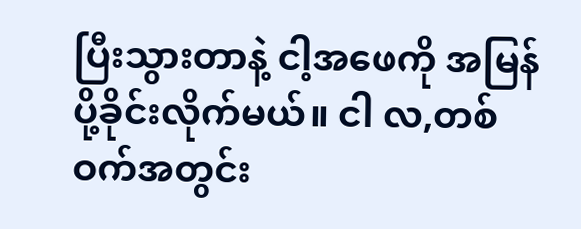ပြီးသွားတာနဲ့ ငါ့အဖေကို အမြန်ပို့ခိုင်းလိုက်မယ်။ ငါ လ,တစ်ဝက်အတွင်း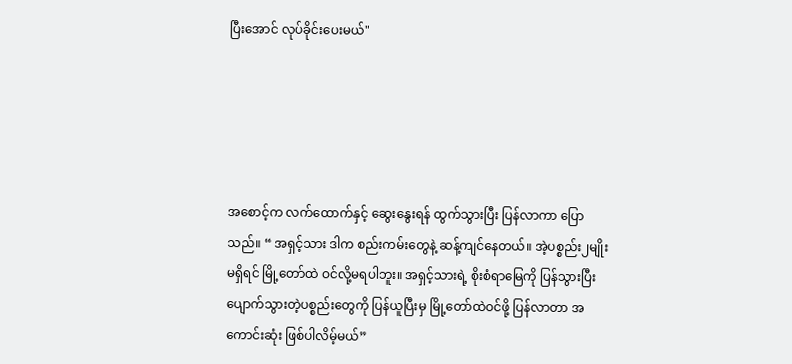ပြီးအောင် လုပ်ခိုင်းပေးမယ်"





အစောင့်က လက်ထောက်နှင့် ဆွေးနွေးရန် ထွက်သွားပြီး ပြန်လာကာ ပြောသည်။ “ အရှင့်သား ဒါက စည်းကမ်းတွေနဲ့ ဆန့်ကျင်နေတယ်။ အဲ့ပစ္စည်း၂မျိုးမရှိရင် မြို့တော်ထဲ ဝင်လို့မရပါဘူး။ အရှင့်သားရဲ့ စိုးစံရာမြေကို ပြန်သွားပြီး ပျောက်သွားတဲ့ပစ္စည်းတွေကို ပြန်ယူပြီးမှ မြို့တော်ထဲဝင်ဖို့ ပြန်လာတာ အကောင်းဆုံး ဖြစ်ပါလိမ့်မယ်”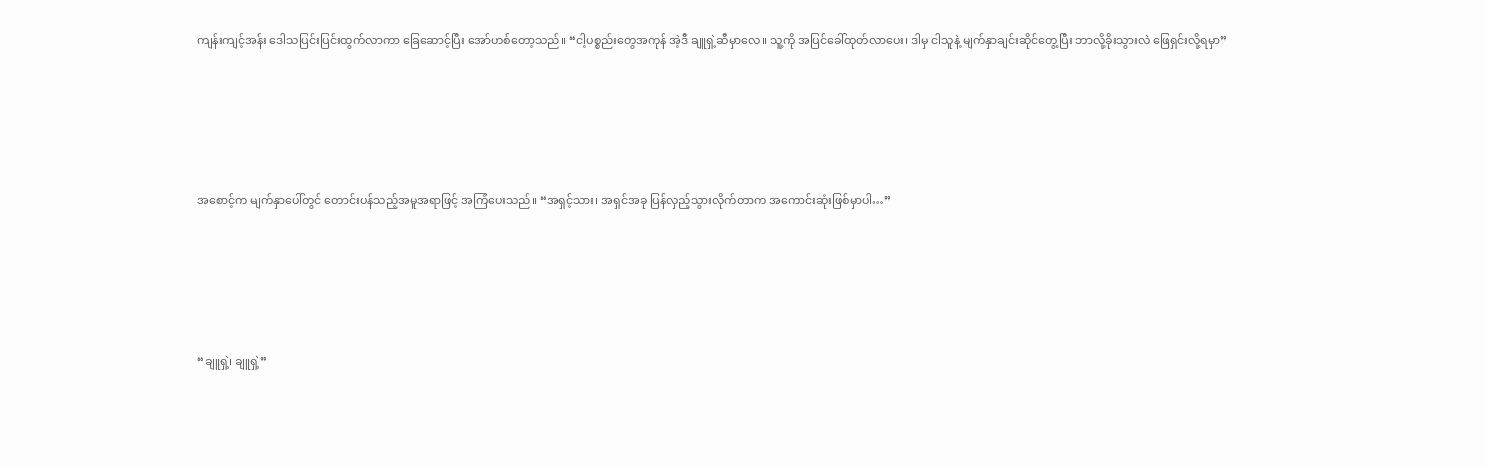ကျန်းကျင့်အန်း ဒေါသပြင်းပြင်းထွက်လာကာ ခြေဆောင့်ပြီး အော်ဟစ်တော့သည်။ “ငါ့ပစ္စည်းတွေအကုန် အဲ့ဒီ ချူရှဲ့ဆီမှာလေ။ သူ့ကို အပြင်ခေါ်ထုတ်လာပေး၊ ဒါမှ ငါသူနဲ့ မျက်နှာချင်းဆိုင်တွေ့ပြီး ဘာလို့ခိုးသွားလဲ ဖြေရှင်းလို့ရမှာ”





အစောင့်က မျက်နှာပေါ်တွင် တောင်းပန်သည့်အမူအရာဖြင့် အကြံပေးသည်။ “အရှင့်သား၊ အရှင်အခု ပြန်လှည့်သွားလိုက်တာက အကောင်းဆုံးဖြစ်မှာပါ…”





“ချူရှဲ့၊ ချူရှဲ့”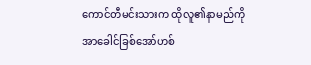ကောင်တီမင်းသားက ထိုလူ၏နာမည်ကို အာခေါင်ခြစ်အော်ဟစ်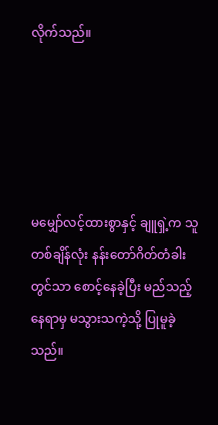လိုက်‌သည်။





မမျှော်လင့်ထားစွာနှင့် ချူရှဲ့က သူ တစ်ချိန်လုံး နန်းတော်ဂိတ်တံခါးတွင်သာ စောင့်နေခဲ့ပြီး မည်သည့်နေရာမှ မသွားသကဲ့သို့ ပြုမူခဲ့သည်။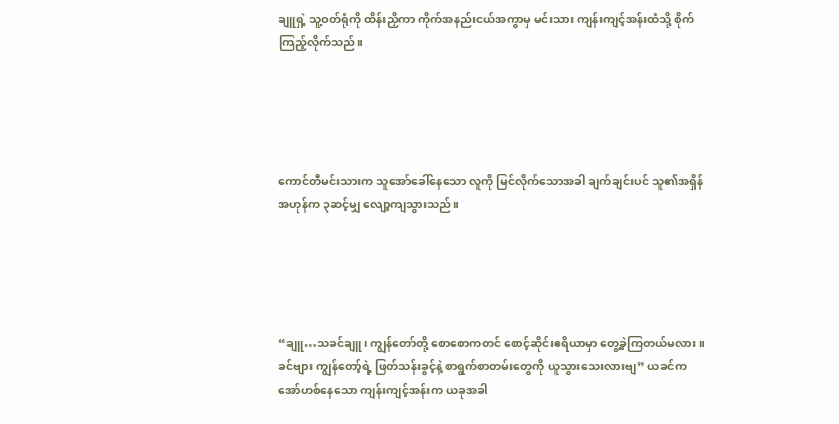ချူရှဲ့ သူ့ဝတ်ရုံကို ထိန်းညှိကာ ကိုက်အနည်းငယ်အကွာမှ မင်းသား ကျန်းကျင့်အန်းထံသို့ စိုက်ကြည့်လိုက်သည်။





ကောင်တီမင်းသားက သူအော်ခေါ်နေသော လူကို မြင်လိုက်သောအခါ ချက်ချင်းပင် သူ၏အရှိန်အဟုန်က ၃ဆင့်မျှ လျော့ကျသွားသည်။





“ချူ…သခင်ချူ၊ ကျွန်တော်တို့ စောစောကတင် စောင့်ဆိုင်းဧရိယာမှာ တွေ့ခဲ့ကြတယ်မလား။ ခင်ဗျား ကျွန်တော့်ရဲ့ ဖြတ်သန်းခွင့်နဲ့ စာရွက်စာတမ်းတွေကို ယူသွားသေးလားဗျ” ယခင်က အော်ဟစ်နေသော ကျန်းကျင့်အန်းက ယခုအခါ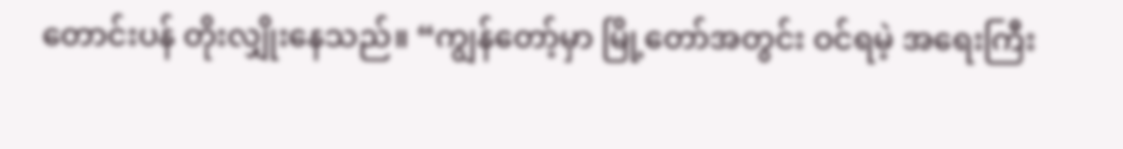တောင်းပန် တိုးလျှိုးနေသည်။ “ကျွန်တော့်မှာ မြို့တော်အတွင်း ဝင်ရမဲ့ အရေးကြီး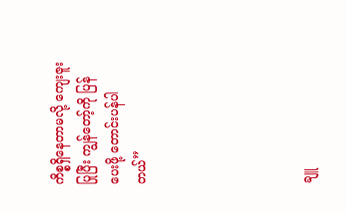ကိစ္စရှိနေတာမလို့ ကျေးဇူးပြုပြီး ကျွန်တော့်ကို ပြန်ပေးဖို့ တောင်းပန်ပါတယ်”





ချူ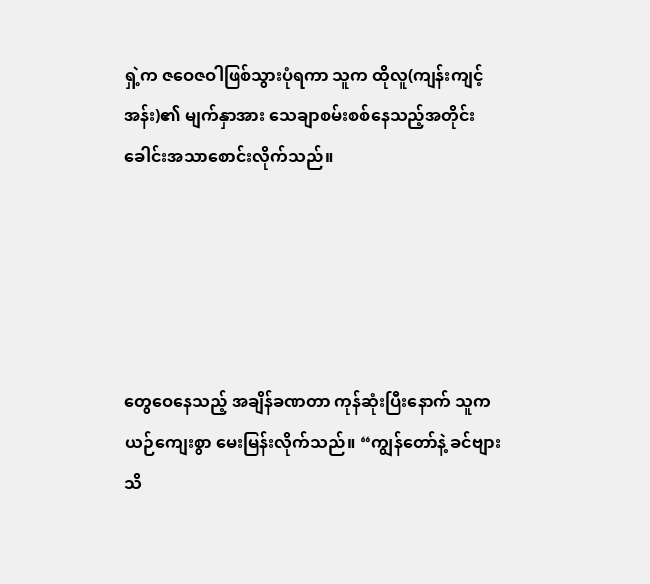ရှဲ့က ဇဝေဇဝါဖြစ်သွားပုံရကာ သူက ထိုလူ(ကျန်းကျင့်အန်း)၏ မျက်နှာအား သေချာစမ်းစစ်နေသည့်အတိုင်း ခေါင်းအသာစောင်းလိုက်သည်။





တွေဝေနေ‌သည့် အချိန်ခဏတာ ကုန်ဆုံးပြီးနောက် သူက ယဉ်ကျေးစွာ မေးမြန်းလိုက်သည်။ “ကျွန်တော်နဲ့ ခင်ဗျား သိ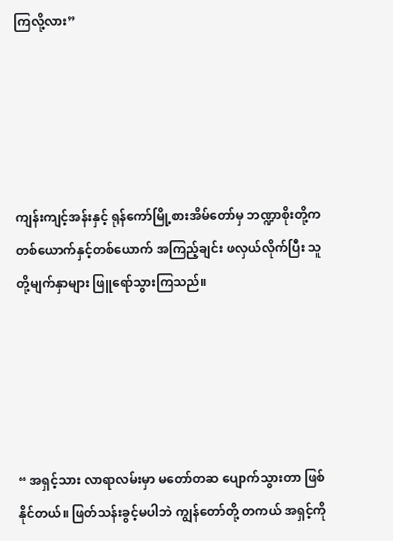ကြလို့လား”





ကျန်းကျင့်အန်းနှင့် ရုန်ကော်မြို့စားအိမ်တော်မှ ဘဏ္ဍာစိုးတို့က တစ်ယောက်နှင့်တစ်ယောက် အကြည့်ချင်း ဖလှယ်လိုက်ပြီး သူတို့မျက်နှာများ ဖြူရော်သွားကြသည်။





“ အရှင့်သား လာရာလမ်းမှာ မတော်တဆ ပျောက်သွားတာ ဖြစ်နိုင်တယ်။ ဖြတ်သန်းခွင့်မပါဘဲ ကျွန်တော်တို့ တကယ် အရှင့်ကို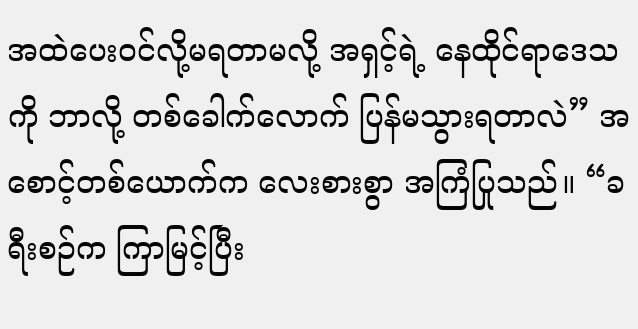အထဲပေးဝင်လို့မရတာမလို့ အရှင့်ရဲ့ နေထိုင်ရာဒေသကို ဘာလို့ တစ်ခေါက်လောက် ပြန်မသွားရတာလဲ” အစောင့်တစ်ယောက်က လေးစားစွာ အကြံပြုသည်။ “ခရီးစဉ်က ကြာမြင့်ပြီး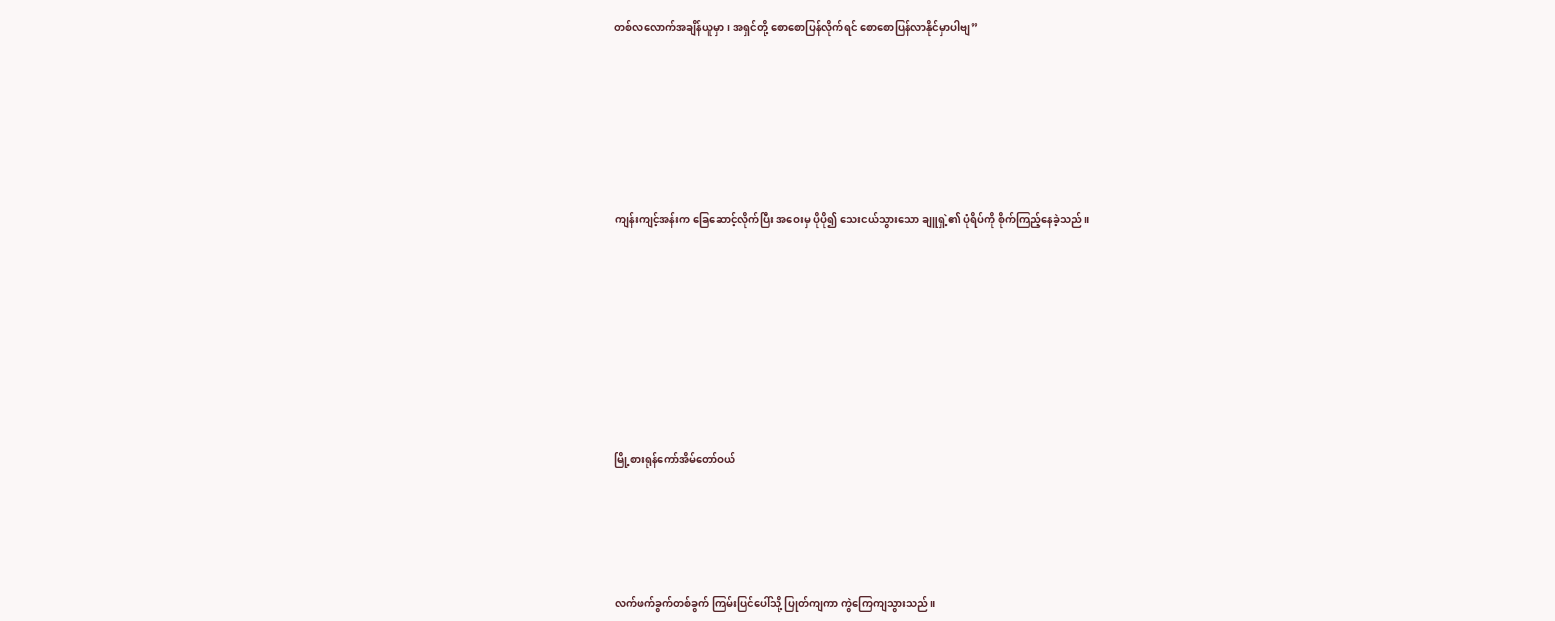တစ်လလောက်အချိန်ယူမှာ၊ အရှင်တို့ စောစောပြန်လိုက်ရင် စောစောပြန်လာနိုင်မှာပါဗျ”







ကျန်းကျင့်အန်းက ခြေဆောင့်လိုက်ပြီး အဝေးမှ ပိုပို၍ သေးငယ်သွားသော ချူရှဲ့၏ ပုံရိပ်ကို စိုက်ကြည့်နေခဲ့သည်။









မြို့စားရုန်ကော်အိမ်တော်ဝယ်





လက်ဖက်ခွက်တစ်ခွက် ကြမ်းပြင်ပေါ်သို့ ပြုတ်ကျကာ ကွဲကြေကျသွားသည်။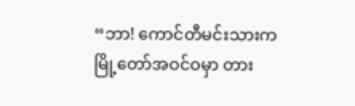“ဘာ! ကောင်တီမင်းသားက မြို့တော်အဝင်ဝမှာ တား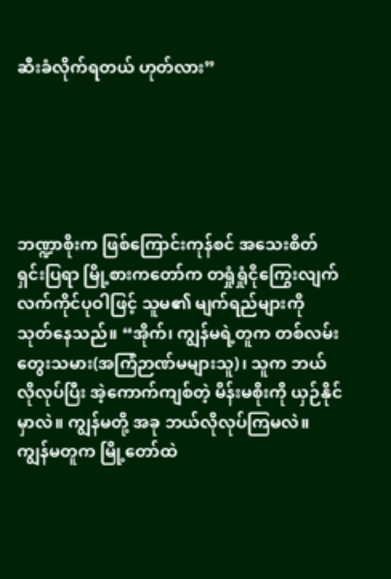ဆီးခံလိုက်ရတယ် ဟုတ်လား”





ဘဏ္ဍာစိုးက ဖြစ်ကြောင်းကုန်စင် အသေးစိတ်ရှင်းပြရာ မြို့စားကတော်က တရှုံရှုံငိုကြွေးလျက် လက်ကိုင်ပုဝါဖြင့် သူမ၏ မျက်ရည်များကို သုတ်နေသည်။ “အိုက်၊ ကျွန်မရဲ့တူက တစ်လမ်းတွေးသမား(အကြံဉာဏ်မများသူ)၊ သူက ဘယ်လိုလုပ်ပြီး အဲ့ကောက်ကျစ်တဲ့ မိန်းမစိုးကို ယှဉ်နိုင်မှာလဲ။ ကျွန်မတို့ အခု ဘယ်လိုလုပ်ကြမလဲ။ ကျွန်မတူက မြို့တော်ထဲ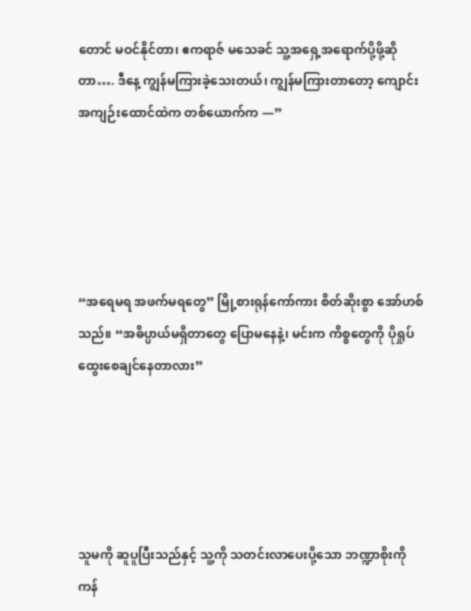တောင် မဝင်နိုင်တာ၊ ဧကရာဇ် မသေခင် သူ့အရှေ့အရောက်ပို့ဖို့ဆိုတာ…. ဒီနေ့ ကျွန်မကြားခဲ့သေးတယ်၊ ကျွန်မကြားတာတော့ ကျောင်းအကျဉ်းထောင်ထဲက တစ်ယောက်က —”





“အရေမရ အဖက်မရတွေ” မြို့စားရုန်ကော်ကား စိတ်ဆိုးစွာ အော်ဟစ်သည်။ “အဓိပ္ပာယ်မရှိ‌တာတွေ ပြောမနေနဲ့၊ မင်းက ကိစ္စတွေကို ပိုရှုပ်ထွေးစေချင်နေတာလား”





သူမကို ဆူပူပြီးသည်နှင့် သူ့ကို သတင်းလာပေးပို့သော ဘဏ္ဍာစိုးကို ကန်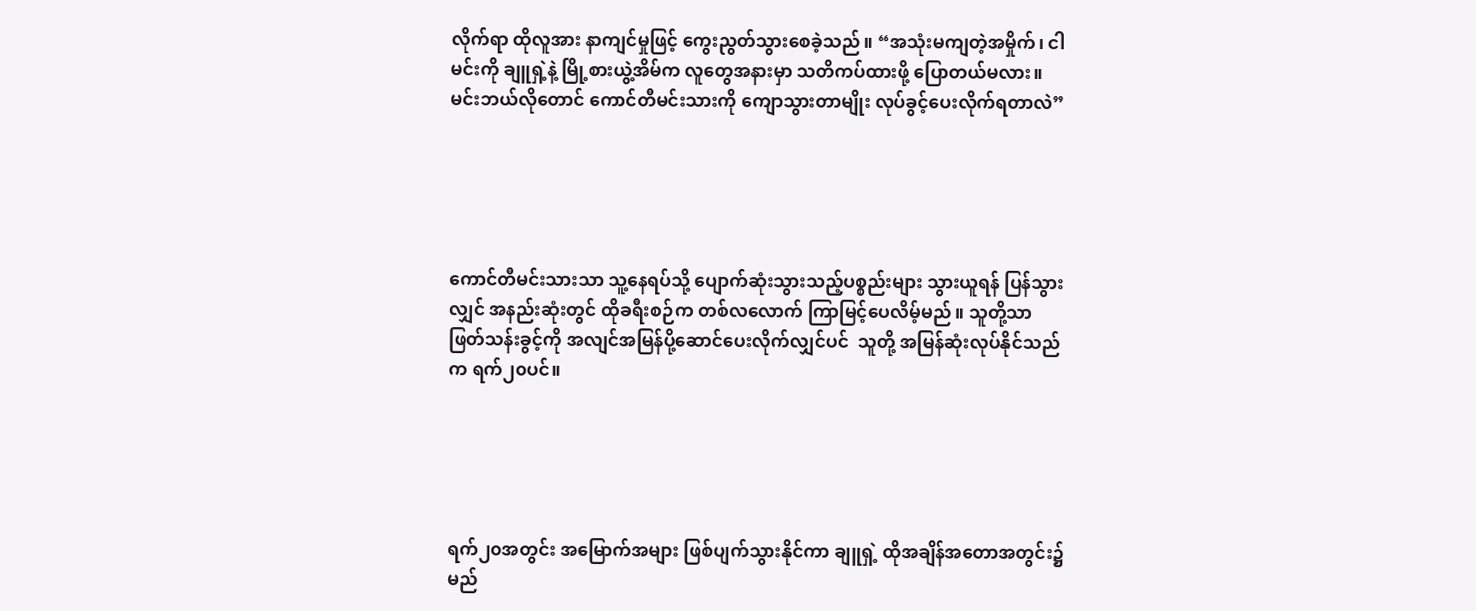လိုက်ရာ ထိုလူအား နာကျင်မှုဖြင့် ကွေးညွတ်သွားစေခဲ့သည်။ “အသုံးမကျတဲ့အမှိုက်၊ ငါမင်းကို ချူရှဲ့နဲ့ မြို့စားယွဲ့အိမ်က လူတွေအနားမှာ သတိကပ်ထားဖို့ ပြောတယ်မလား။ မင်းဘယ်လိုတောင် ကောင်တီမင်းသားကို ကျောသွားတာမျိုး လုပ်ခွင့်ပေးလိုက်ရတာလဲ”





ကောင်တီမင်းသားသာ သူ့နေရပ်သို့ ပျောက်ဆုံးသွားသည့်ပစ္စည်းများ သွားယူရန် ပြန်သွားလျှင် အနည်းဆုံးတွင် ထိုခရီးစဉ်က တစ်လလောက် ကြာမြင့်ပေလိမ့်မည်။ သူတို့သာ ဖြတ်သန်းခွင့်ကို အလျင်အမြန်ပို့ဆောင်ပေးလိုက်လျှင်ပင်  သူတို့ အမြန်ဆုံးလုပ်နိုင်သည်က ရက်၂၀ပင်။





ရက်၂၀အတွင်း အမြောက်အများ ဖြစ်ပျက်သွားနိုင်ကာ ချူရှဲ့ ထိုအချိန်‌အတောအတွင်း၌ မည်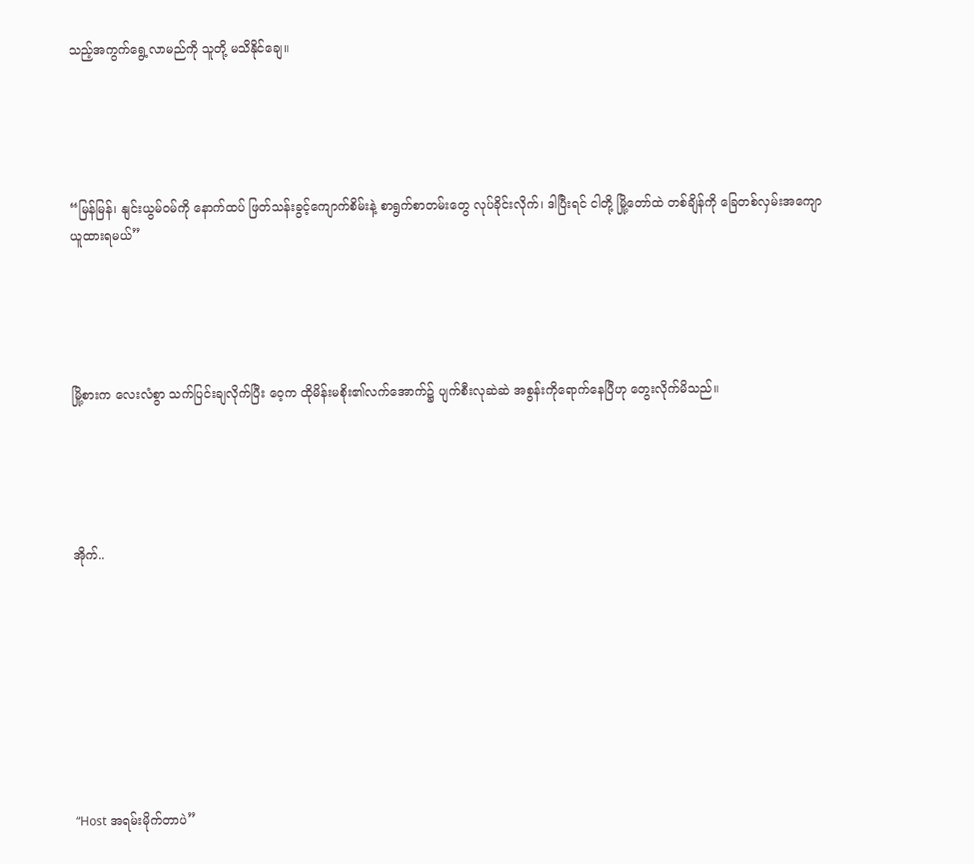သည့်အကွက်ရွေ့လာမည်ကို သူတို့ မသိနိုင်ချေ။





“မြန်မြန်၊ နျင်းယွမ်ဝမ်ကို နောက်ထပ် ဖြတ်သန်းခွင့်ကျောက်စိမ်းနဲ့ စာရွက်စာတမ်းတွေ လုပ်ခိုင်းလိုက်၊ ဒါပြီးရင် ငါတို့ မြို့တော်ထဲ တစ်ချိန်ကို ခြေတစ်လှမ်းအကျောယူထားရမယ်”





မြို့စားက လေးလံစွာ သက်ပြင်းချလိုက်ပြီး ဝေ့က ထိုမိန်းမစိုး၏လက်အောက်၌ ပျက်စီးလုဆဲဆဲ အစွန်းကိုရောက်နေပြီဟု တွေးလိုက်မိသည်။





အိုက်..









“Host အရမ်းမိုက်တာပဲ”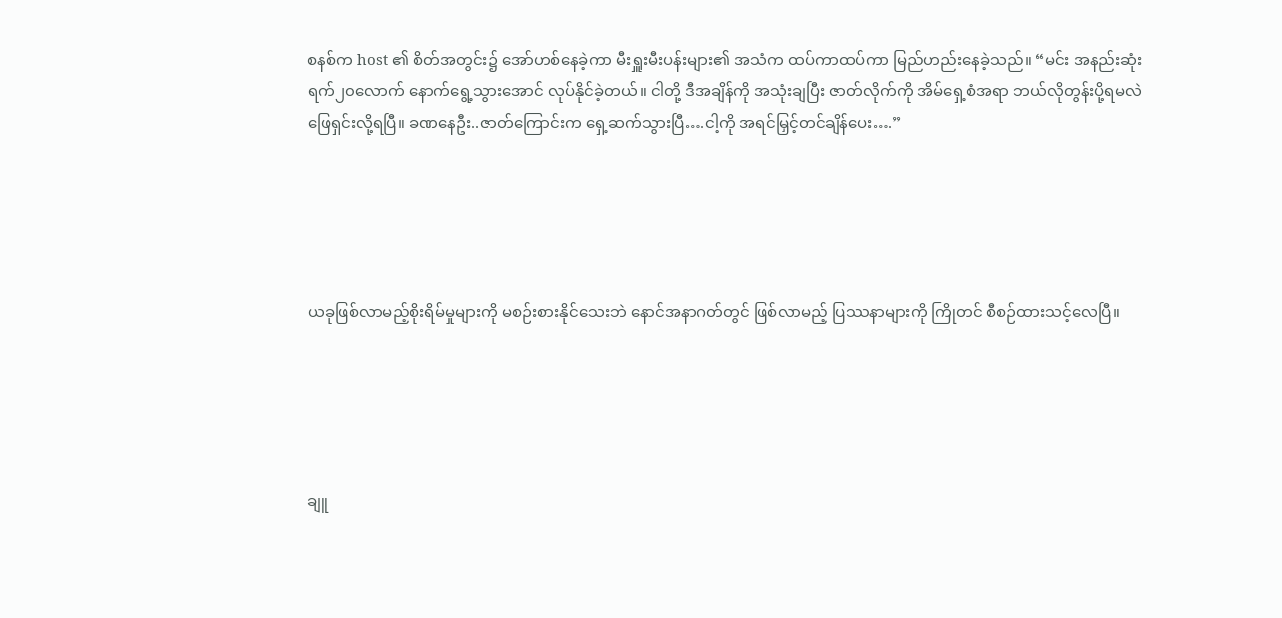စနစ်က host ၏ စိတ်အတွင်း၌ အော်ဟစ်နေခဲ့ကာ မီးရှူးမီးပန်းများ၏ အသံက ထပ်ကာထပ်ကာ မြည်ဟည်းနေခဲ့သည်။ “မင်း အနည်းဆုံး ရက်၂၀လောက် နောက်ရွေ့သွားအောင် လုပ်နိုင်ခဲ့တယ်။ ငါတို့ ဒီအချိန်ကို အသုံးချပြီး ဇာတ်လိုက်ကို အိမ်ရှေ့စံအရာ ဘယ်လိုတွန်းပို့ရမလဲ ဖြေရှင်းလို့ရပြီ။ ခဏနေဦး..ဇာတ်ကြောင်းက ရှေ့ဆက်သွားပြီ….ငါ့ကို အရင်မြှင့်တင်ချိန်ပေး….”





ယခုဖြစ်လာမည့်စိုးရိမ်မှုများကို မစဉ်းစားနိုင်သေးဘဲ နောင်အနာဂတ်တွင် ဖြစ်လာမည့် ပြဿနာများကို ကြိုတင် စီစဉ်ထားသင့်လေပြီ။





ချူ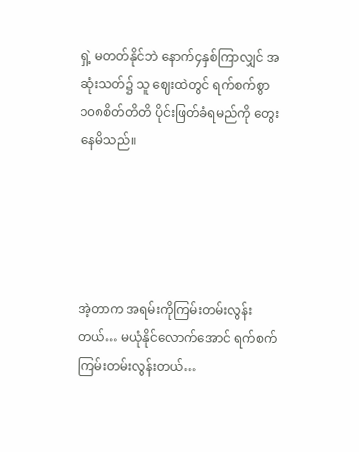ရှဲ့ မတတ်နိုင်ဘဲ နောက်၄နှစ်ကြာလျှင် အဆုံးသတ်၌ သူ ဈေးထဲတွင် ရက်စက်စွာ ၁၀၈စိတ်တိတိ ပိုင်းဖြတ်ခံရမည်ကို တွေးနေမိသည်။





အဲ့တာက အရမ်းကိုကြမ်းတမ်းလွန်းတယ်… မယုံနိုင်လောက်အောင် ရက်စက်ကြမ်းတမ်းလွန်းတယ်…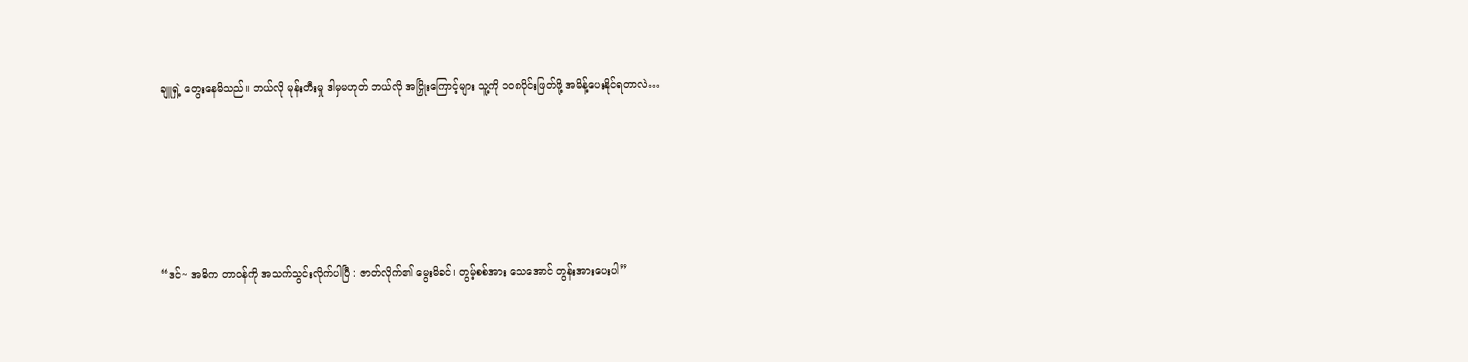ချူရှဲ့ တွေးနေမိသည်။ ဘယ်လို မုန်းတီးမှု ဒါမှမဟုတ် ဘယ်လို အငြှိုးကြောင့်များ သူ့ကို ၁၀၈ပိုင်းဖြတ်ဖို့ အမိန့်ပေးနိုင်ရတာလဲ…





“ဒင်~ အဓိက တာဝန်ကို အသက်သွင်းလိုက်ပါပြီ : ဇာတ်လိုက်၏ မွေးမိခင်၊ တွမ့်စစ်အား သေအောင် တွန်းအားပေးပါ”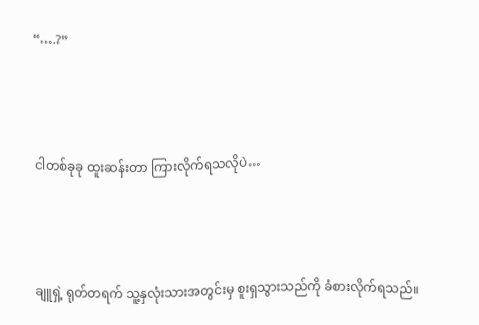“….?”





ငါတစ်ခုခု ထူးဆန်းတာ ကြားလိုက်ရသလိုပဲ…





ချူရှဲ့ ရုတ်တရက် သူ့နှလုံးသားအတွင်းမှ စူးရှသွားသည်ကို ခံစားလိုက်ရသည်။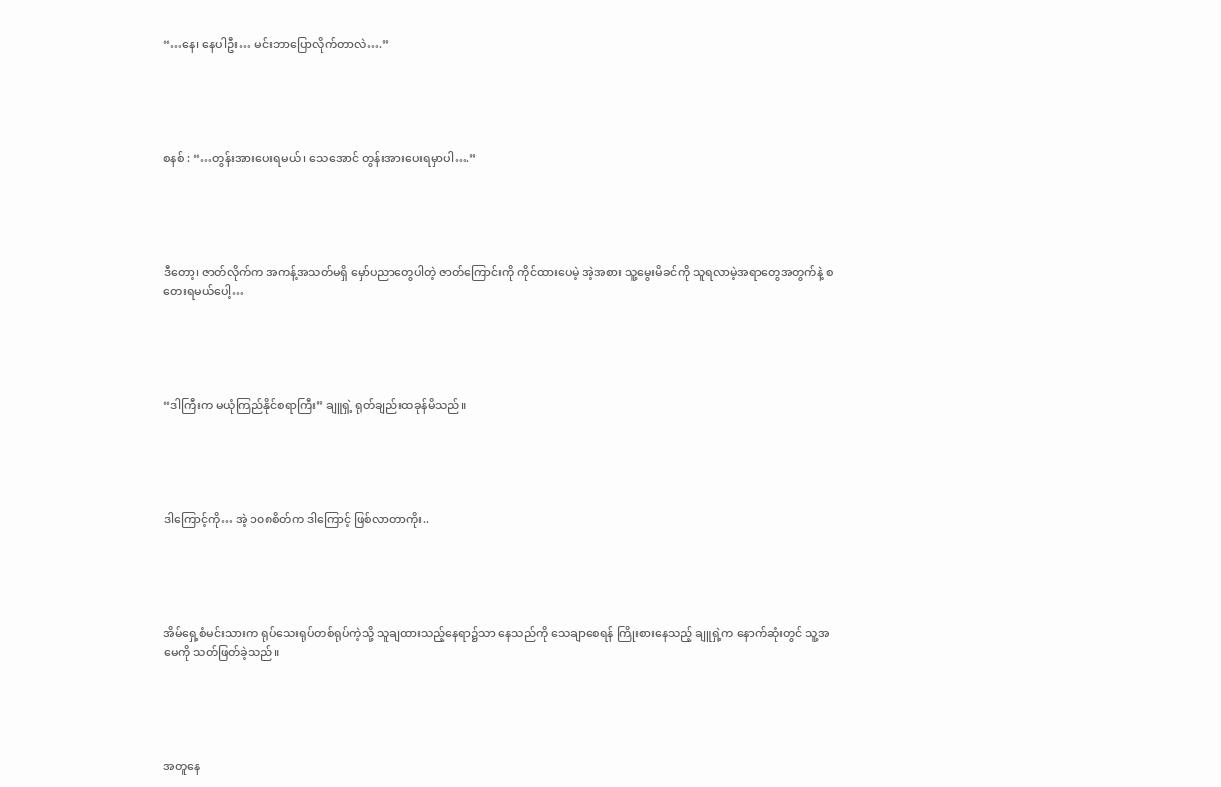“…နေ၊ နေပါဦး… မင်းဘာပြောလိုက်တာလဲ….”





စနစ် : “…တွန်းအားပေးရမယ်၊ သေအောင် တွန်းအားပေးရမှာပါ….”





ဒီတော့၊ ဇာတ်လိုက်က အကန့်အသတ်မရှိ မှော်ပညာတွေပါတဲ့ ဇာတ်ကြောင်းကို ကိုင်ထားပေမဲ့ အဲ့အစား သူ့မွေးမိခင်ကို သူရလာမဲ့အရာတွေအတွက်နဲ့ စတေးရမယ်ပေါ့…





“ဒါကြီးက မယုံကြည်နိုင်စရာကြီး” ချူရှဲ့ ရုတ်ချည်းထခုန်မိသည်။





ဒါကြောင့်ကို… အဲ့ ၁၀၈စိတ်က ဒါကြောင့် ဖြစ်လာတာကိုး..





အိမ်ရှေ့စံမင်းသားက ရုပ်သေးရုပ်တစ်ရုပ်ကဲ့သို့ သူချထားသည့်နေရာ၌သာ နေသည်ကို သေချာစေရန် ကြိုးစားနေသည့် ချူရှဲ့က နောက်ဆုံးတွင် သူ့အမေကို သတ်ဖြတ်ခဲ့သည်။





အတူနေ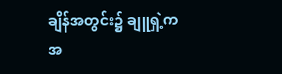ချိန်အတွင်း၌ ချူရှဲ့က အ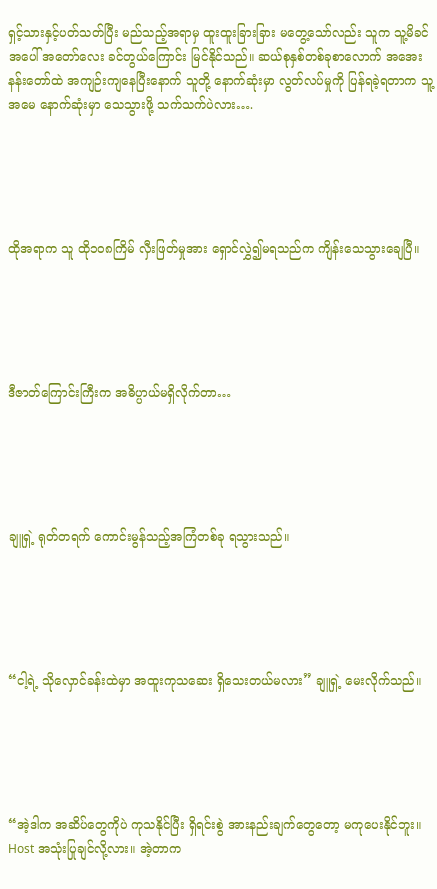ရှင့်သားနှင့်ပတ်သတ်ပြီး မည်သည့်အရာမှ ထူးထူးခြားခြား မတွေ့သော်လည်း သူက သူ့မိခင်အပေါ် အ‌တော်လေး ခင်တွယ်ကြောင်း မြင်နိုင်သည်။ ဆယ်စုနှစ်တစ်ခုစာလောက် အအေးနန်းတော်ထဲ အကျဉ်းကျနေပြီးနောက် သူတို့ နောက်ဆုံးမှာ လွတ်လပ်မှုကို ပြန်ရခဲ့ရတာက သူ့အမေ နောက်ဆုံးမှာ သေသွားဖို့ သက်သက်ပဲလား….





ထိုအရာက သူ ထို၁၀၈ကြိမ် လှီးဖြတ်မှုအား ရှောင်လွှဲ၍မရသည်က ကျိန်းသေသွားချေပြီ။





ဒီဇာတ်ကြောင်းကြီးက အဓိပ္ပာယ်မရှိလိုက်တာ…





ချူရှဲ့ ရုတ်တရက် ကောင်းမွန်သည့်အကြံတစ်ခု ရသွားသည်။





“ငါ့ရဲ့ သိုလှောင်ခန်းထဲမှာ အထူးကုသဆေး ရှိသေးတယ်မလား” ချူရှဲ့ မေးလိုက်သည်။





“အဲ့ဒါက အဆိပ်တွေကိုပဲ ကုသနိုင်ပြီး ရှိရင်းစွဲ အားနည်းချက်တွေတော့ မကုပေးနိုင်ဘူး။ Host အသုံးပြုချင်လို့လား။ အဲ့တာက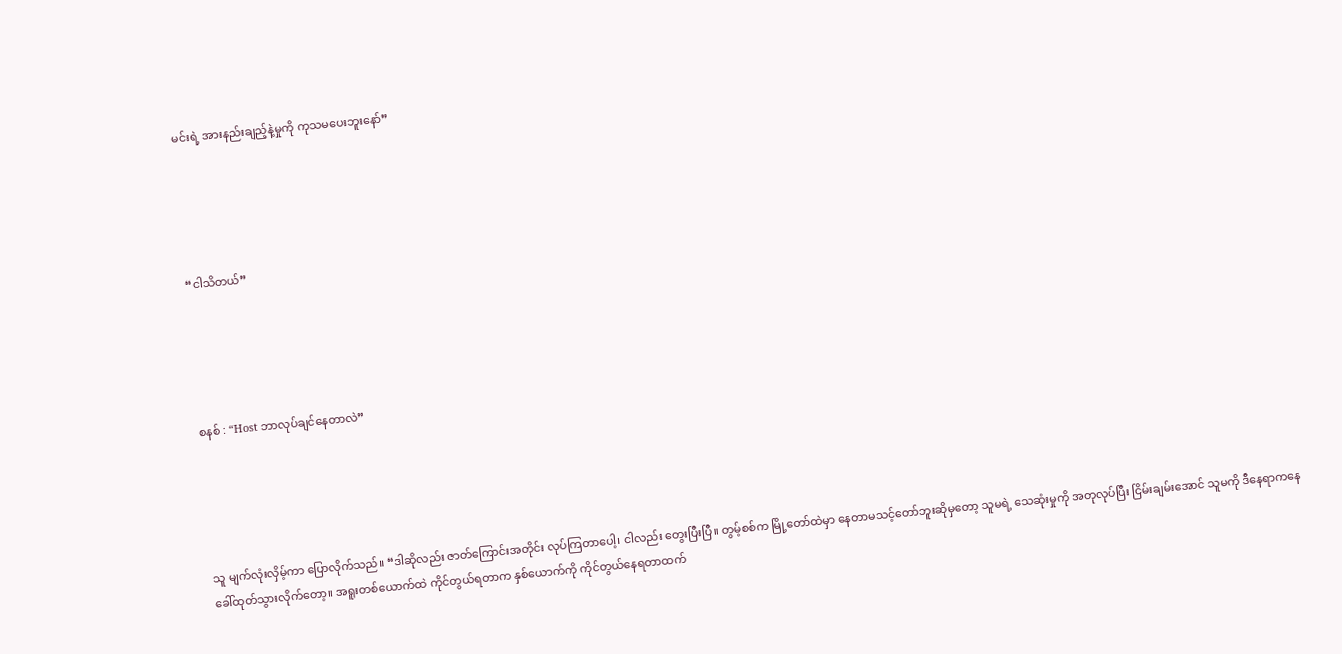မင်းရဲ့ အားနည်းချည့်နဲ့မှုကို ကုသမပေးဘူးနော်”





“ငါသိတယ်”





စနစ် : “Host ဘာလုပ်ချင်နေတာလဲ”





သူ မျက်လုံးလှိမ့်ကာ ပြောလိုက်သည်။ “ဒါဆိုလည်း ဇာတ်ကြောင်းအတိုင်း လုပ်ကြတာပေါ့၊ ငါလည်း တွေးပြီးပြီ။ တွမ့်စစ်က မြို့တော်ထဲမှာ နေတာမသင့်တော်ဘူးဆိုမှတော့ သူမရဲ့ သေဆုံးမှုကို အတုလုပ်ပြီး ငြိမ်းချမ်းအောင် သူမကို ဒီနေရာကနေ ခေါ်ထုတ်သွားလိုက်တော့။ အရူးတစ်ယောက်ထဲ ကိုင်တွယ်ရတာက နှစ်ယောက်ကို ကိုင်တွယ်နေရတာထက်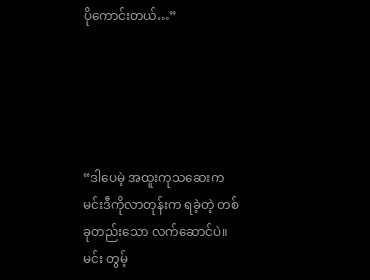ပိုကောင်းတယ်…”





“ဒါပေမဲ့ အထူးကုသဆေးက မင်းဒီကိုလာတုန်းက ရခဲ့တဲ့ တစ်ခုတည်းသော လက်ဆောင်ပဲ။ မင်း တွမ့်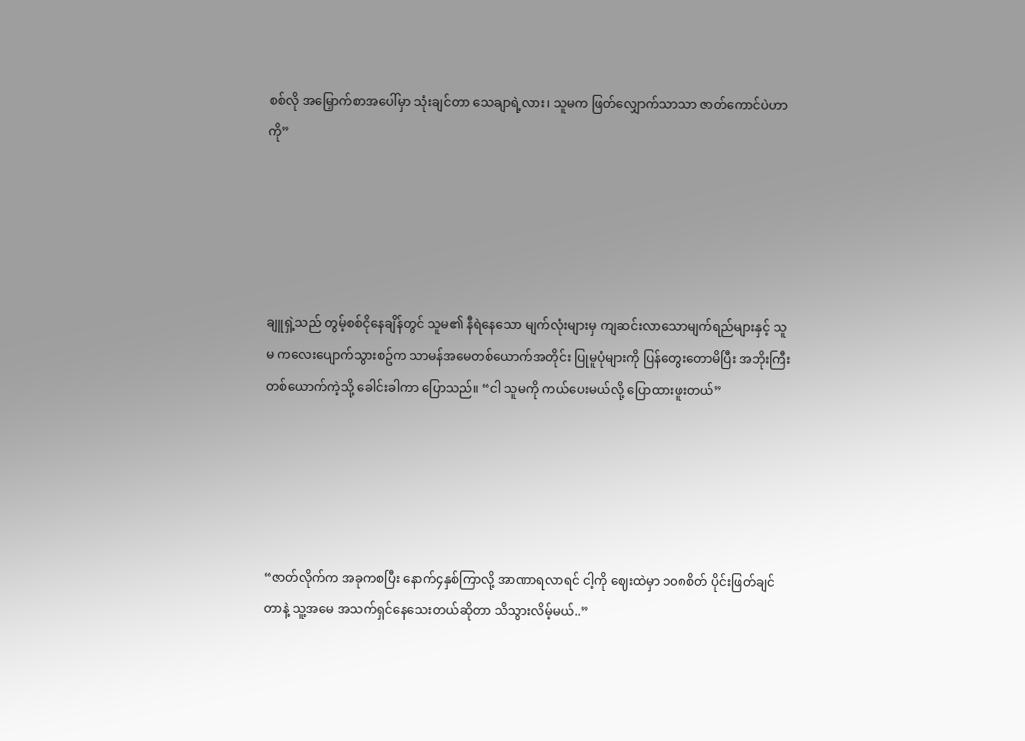စစ်လို အမြှောက်စာအပေါ်မှာ သုံးချင်တာ သေချာရဲ့လား၊ သူမက ဖြတ်လျှောက်သာသာ ဇာတ်ကောင်ပဲဟာကို”





ချူရှဲ့သည် တွမ့်စစ်ငိုနေချိန်တွင် သူမ၏ နီရဲနေသော မျက်လုံးများမှ ကျဆင်းလာသောမျက်ရည်များနှင့် သူမ ကလေးပျောက်သွားစဥ်က သာမန်အမေတစ်ယောက်အတိုင်း ပြုမူပုံများကို ပြန်တွေးတောမိပြီး အဘိုးကြီးတစ်ယောက်ကဲ့သို့ ခေါင်းခါကာ ပြောသည်။ “ငါ သူမကို ကယ်ပေးမယ်လို့ ပြောထားဖူးတယ်”





“ဇာတ်လိုက်က အခုကစပြီး နောက်၄နှစ်ကြာလို့ အာဏာရလာရင် ငါ့ကို ဈေးထဲမှာ ၁၀၈စိတ် ပိုင်းဖြတ်ချင်တာနဲ့ သူ့အမေ အသက်ရှင်နေသေးတယ်ဆိုတာ သိသွားလိမ့်မယ်..”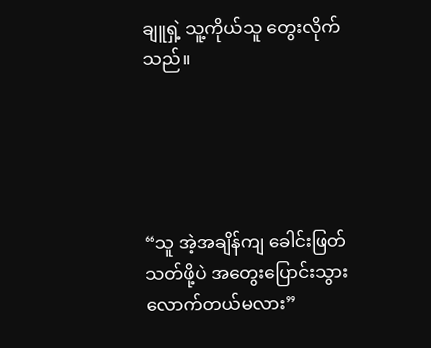ချူရှဲ့ သူ့ကိုယ်သူ တွေးလိုက်သည်။





“သူ အဲ့အချိန်ကျ ခေါင်းဖြတ်သတ်ဖို့ပဲ အတွေးပြောင်းသွားလောက်တယ်မလား”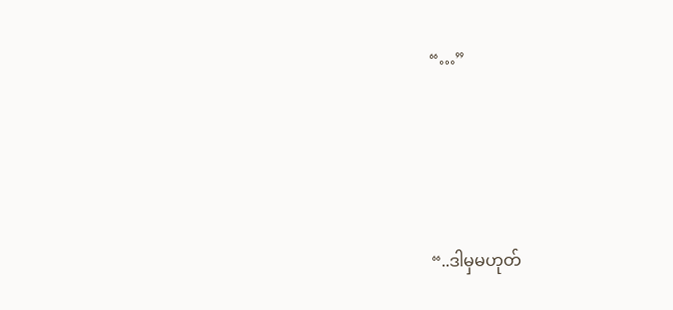“…”





“..ဒါမှမဟုတ်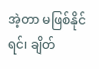အဲ့တာ မဖြစ်နိုင်ရင်၊ ချိတ်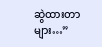ဆွဲထားတာများ…”